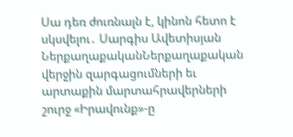Սա դեռ ժուռնալն է, կինոն հետո է սկսվելու․ Սարգիս Ավետիսյան
ՆերքաղաքականՆերքաղաքական վերջին զարգացումների եւ արտաքին մարտահրավերների շուրջ «Իրավունք»-ը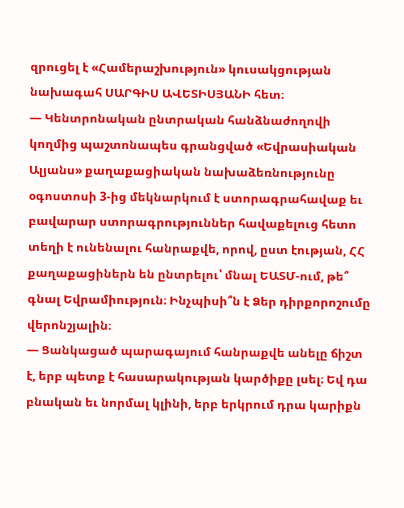զրուցել է «Համերաշխություն» կուսակցության նախագահ ՍԱՐԳԻՍ ԱՎԵՏԻՍՅԱՆԻ հետ։
— Կենտրոնական ընտրական հանձնաժողովի կողմից պաշտոնապես գրանցված «Եվրասիական Ալյանս» քաղաքացիական նախաձեռնությունը օգոստոսի 3-ից մեկնարկում է ստորագրահավաք եւ բավարար ստորագրություններ հավաքելուց հետո տեղի է ունենալու հանրաքվե, որով, ըստ էության, ՀՀ քաղաքացիներն են ընտրելու՝ մնալ ԵԱՏՄ-ում, թե՞ գնալ Եվրամիություն։ Ինչպիսի՞ն է Ձեր դիրքորոշումը վերոնշյալին։
— Ցանկացած պարագայում հանրաքվե անելը ճիշտ է, երբ պետք է հասարակության կարծիքը լսել։ Եվ դա բնական եւ նորմալ կլինի, երբ երկրում դրա կարիքն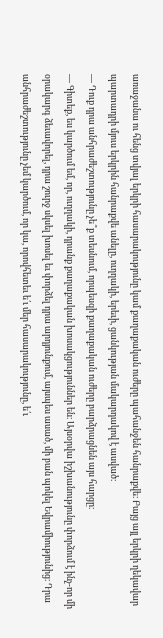առաջանա ու հենց տվյալ երկրի հասարակությունը կամ քաղաքական ուժերը պահանջեն հանրաքվե։ Բայց այլ երկրի ղեկավար պարտադրի մյուս երկրին հանրաքվե անելը, ուղղակի, երեւի, ցանկության մակարդակով է ասված։
— Դուք դրա անհրաժեշտությունը չե՞ք տեսնում, որպեսզի քաղաքական ուժերը բարձրացնեն այս հարցը։
— Գիտեք, ես կարծում եմ, որ, ուղղակի, դրանք քաղաքական խոսակցություններ են։ Այսօրվա իշխանությունը փորձում է ինչ-որ մի օրակարգ ձեւավորել, դրա շուրջ սկսել խոսել եւ փորձել դրա արդյունքում, այսպես ասած, մի բան պոկել Եվրամիությունից։ Դրա անհրաժեշտությունը չեմ կարծում, որ կա, որովհետեւ ե՛ւ մեր հասարակությունը, ե՛ւ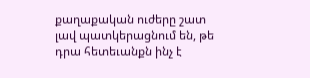քաղաքական ուժերը շատ լավ պատկերացնում են, թե դրա հետեւանքն ինչ է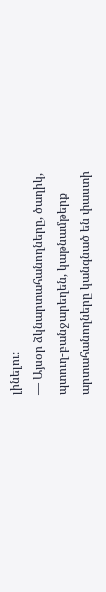լինելու։
— Այսօր ձկնարտահանողները, ծաղիկ, պտուղ-բանջարեղեն, կաթնամթերք արտահանողները կանգնած են փաստի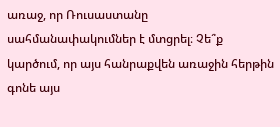առաջ, որ Ռուսաստանը սահմանափակումներ է մտցրել։ Չե՞ք կարծում, որ այս հանրաքվեն առաջին հերթին գոնե այս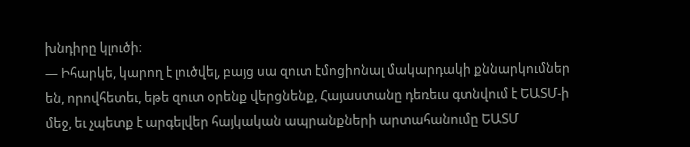խնդիրը կլուծի։
— Իհարկե, կարող է լուծվել, բայց սա զուտ էմոցիոնալ մակարդակի քննարկումներ են, որովհետեւ, եթե զուտ օրենք վերցնենք, Հայաստանը դեռեւս գտնվում է ԵԱՏՄ-ի մեջ, եւ չպետք է արգելվեր հայկական ապրանքների արտահանումը ԵԱՏՄ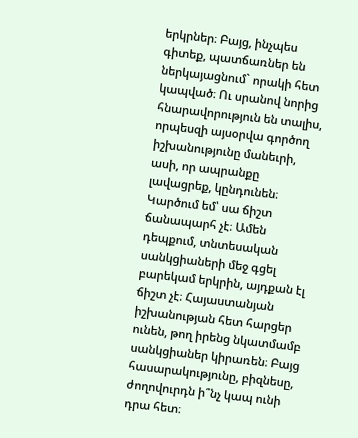երկրներ։ Բայց, ինչպես գիտեք, պատճառներ են ներկայացնում` որակի հետ կապված։ Ու սրանով նորից հնարավորություն են տալիս, որպեսզի այսօրվա գործող իշխանությունը մանեւրի, ասի, որ ապրանքը լավացրեք, կընդունեն։ Կարծում եմ՝ սա ճիշտ ճանապարհ չէ։ Ամեն դեպքում, տնտեսական սանկցիաների մեջ գցել բարեկամ երկրին, այդքան էլ ճիշտ չէ։ Հայաստանյան իշխանության հետ հարցեր ունեն, թող իրենց նկատմամբ սանկցիաներ կիրառեն։ Բայց հասարակությունը, բիզնեսը, ժողովուրդն ի՞նչ կապ ունի դրա հետ։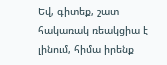Եվ, գիտեք, շատ հակառակ ռեակցիա է լինում, հիմա իրենք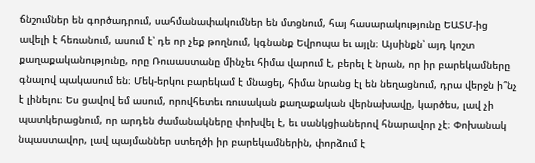ճնշումներ են գործադրում, սահմանափակումներ են մտցնում, հայ հասարակությունը ԵԱՏՄ-ից ավելի է հեռանում, ասում է՝ դե որ չեք թողնում, կգնանք Եվրոպա եւ այլն։ Այսինքն՝ այդ կոշտ քաղաքականությունը, որը Ռուսաստանը մինչեւ հիմա վարում է, բերել է նրան, որ իր բարեկամները գնալով պակասում են։ Մեկ-երկու բարեկամ է մնացել, հիմա նրանց էլ են նեղացնում, դրա վերջն ի՞նչ է լինելու։ Ես ցավով եմ ասում, որովհետեւ ռուսական քաղաքական վերնախավը, կարծես, լավ չի պատկերացնում, որ արդեն ժամանակները փոխվել է, եւ սանկցիաներով հնարավոր չէ։ Փոխանակ նպաստավոր, լավ պայմաններ ստեղծի իր բարեկամներին, փորձում է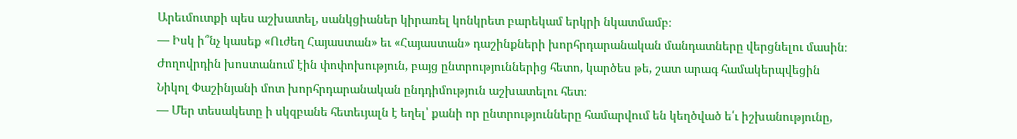Արեւմուտքի պես աշխատել, սանկցիաներ կիրառել կոնկրետ բարեկամ երկրի նկատմամբ։
— Իսկ ի՞նչ կասեք «Ուժեղ Հայաստան» եւ «Հայաստան» դաշինքների խորհրդարանական մանդատները վերցնելու մասին։ Ժողովրդին խոստանում էին փոփոխություն, բայց ընտրություններից հետո, կարծես թե, շատ արագ համակերպվեցին Նիկոլ Փաշինյանի մոտ խորհրդարանական ընդդիմություն աշխատելու հետ։
— Մեր տեսակետը ի սկզբանե հետեւյալն է եղել՝ քանի որ ընտրությունները համարվում են կեղծված ե՛ւ իշխանությունը,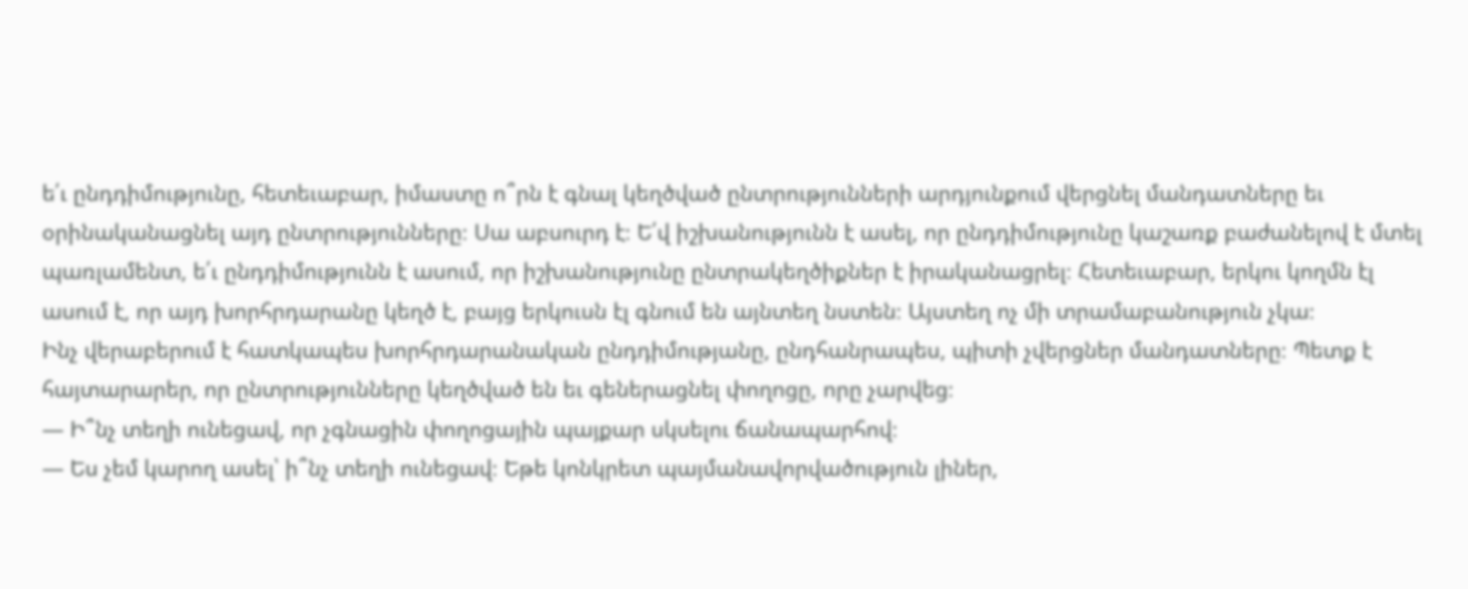ե՛ւ ընդդիմությունը, հետեւաբար, իմաստը ո՞րն է գնալ կեղծված ընտրությունների արդյունքում վերցնել մանդատները եւ օրինականացնել այդ ընտրությունները։ Սա աբսուրդ է։ Ե՛վ իշխանությունն է ասել, որ ընդդիմությունը կաշառք բաժանելով է մտել պառլամենտ, ե՛ւ ընդդիմությունն է ասում, որ իշխանությունը ընտրակեղծիքներ է իրականացրել։ Հետեւաբար, երկու կողմն էլ ասում է, որ այդ խորհրդարանը կեղծ է, բայց երկուսն էլ գնում են այնտեղ նստեն։ Այստեղ ոչ մի տրամաբանություն չկա։
Ինչ վերաբերում է հատկապես խորհրդարանական ընդդիմությանը, ընդհանրապես, պիտի չվերցներ մանդատները։ Պետք է հայտարարեր, որ ընտրությունները կեղծված են եւ գեներացնել փողոցը, որը չարվեց։
— Ի՞նչ տեղի ունեցավ, որ չգնացին փողոցային պայքար սկսելու ճանապարհով։
— Ես չեմ կարող ասել՝ ի՞նչ տեղի ունեցավ։ Եթե կոնկրետ պայմանավորվածություն լիներ,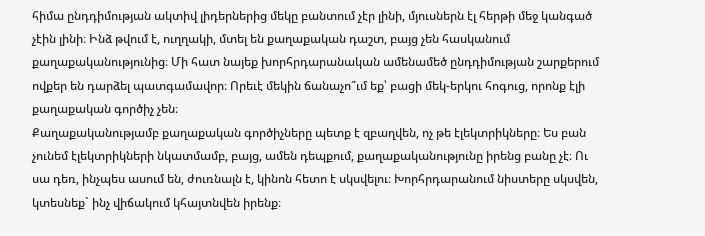հիմա ընդդիմության ակտիվ լիդերներից մեկը բանտում չէր լինի, մյուսներն էլ հերթի մեջ կանգած չէին լինի։ Ինձ թվում է, ուղղակի, մտել են քաղաքական դաշտ, բայց չեն հասկանում քաղաքականությունից։ Մի հատ նայեք խորհրդարանական ամենամեծ ընդդիմության շարքերում ովքեր են դարձել պատգամավոր։ Որեւէ մեկին ճանաչո՞ւմ եք՝ բացի մեկ-երկու հոգուց, որոնք էլի քաղաքական գործիչ չեն։
Քաղաքականությամբ քաղաքական գործիչները պետք է զբաղվեն, ոչ թե էլեկտրիկները։ Ես բան չունեմ էլեկտրիկների նկատմամբ, բայց, ամեն դեպքում, քաղաքականությունը իրենց բանը չէ։ Ու սա դեռ, ինչպես ասում են, ժուռնալն է, կինոն հետո է սկսվելու։ Խորհրդարանում նիստերը սկսվեն, կտեսնեք` ինչ վիճակում կհայտնվեն իրենք։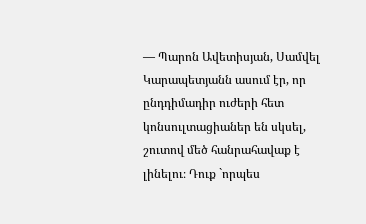— Պարոն Ավետիսյան, Սամվել Կարապետյանն ասում էր, որ ընդդիմադիր ուժերի հետ կոնսուլտացիաներ են սկսել, շուտով մեծ հանրահավաք է լինելու։ Դուք `որպես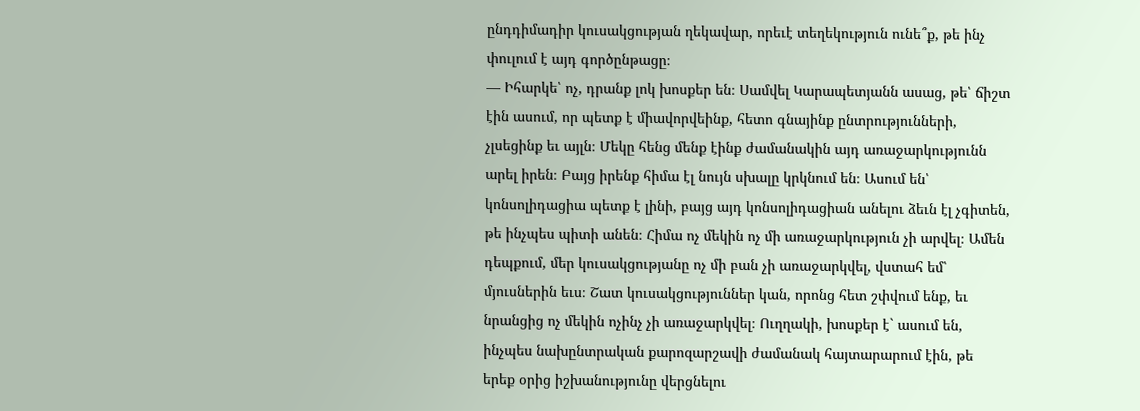ընդդիմադիր կուսակցության ղեկավար, որեւէ տեղեկություն ունե՞ք, թե ինչ փուլում է այդ գործընթացը։
— Իհարկե՝ ոչ, դրանք լոկ խոսքեր են։ Սամվել Կարապետյանն ասաց, թե՝ ճիշտ էին ասում, որ պետք է միավորվեինք, հետո գնայինք ընտրությունների, չլսեցինք եւ այլն։ Մեկը հենց մենք էինք ժամանակին այդ առաջարկությունն արել իրեն։ Բայց իրենք հիմա էլ նույն սխալը կրկնում են։ Ասում են՝ կոնսոլիդացիա պետք է լինի, բայց այդ կոնսոլիդացիան անելու ձեւն էլ չգիտեն, թե ինչպես պիտի անեն։ Հիմա ոչ մեկին ոչ մի առաջարկություն չի արվել։ Ամեն դեպքում, մեր կուսակցությանը ոչ մի բան չի առաջարկվել, վստահ եմ՝ մյուսներին եւս։ Շատ կուսակցություններ կան, որոնց հետ շփվում ենք, եւ նրանցից ոչ մեկին ոչինչ չի առաջարկվել։ Ուղղակի, խոսքեր է` ասում են, ինչպես նախընտրական քարոզարշավի ժամանակ հայտարարում էին, թե երեք օրից իշխանությունը վերցնելու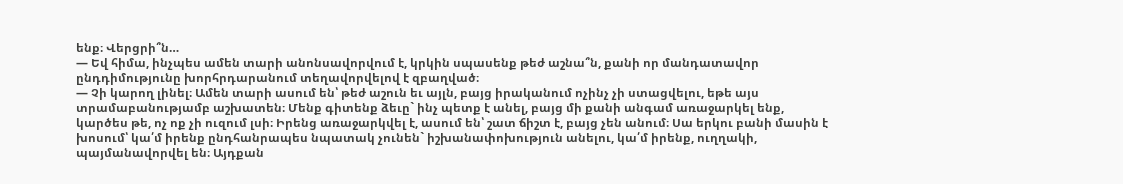ենք։ Վերցրի՞ն…
— Եվ հիմա, ինչպես ամեն տարի անոնսավորվում է, կրկին սպասենք թեժ աշնա՞ն, քանի որ մանդատավոր ընդդիմությունը խորհրդարանում տեղավորվելով է զբաղված։
— Չի կարող լինել։ Ամեն տարի ասում են՝ թեժ աշուն եւ այլն, բայց իրականում ոչինչ չի ստացվելու, եթե այս տրամաբանությամբ աշխատեն։ Մենք գիտենք ձեւը` ինչ պետք է անել, բայց մի քանի անգամ առաջարկել ենք, կարծես թե, ոչ ոք չի ուզում լսի։ Իրենց առաջարկվել է, ասում են՝ շատ ճիշտ է, բայց չեն անում։ Սա երկու բանի մասին է խոսում՝ կա՛մ իրենք ընդհանրապես նպատակ չունեն` իշխանափոխություն անելու, կա՛մ իրենք, ուղղակի, պայմանավորվել են։ Այդքան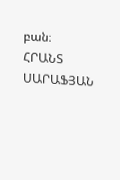բան։
ՀՐԱՆՏ ՍԱՐԱՖՅԱՆ